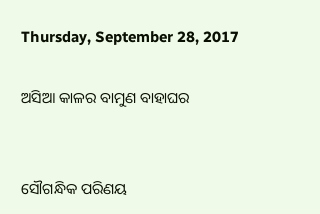Thursday, September 28, 2017

ଅସିଆ କାଳର ବାମୁଣ ବାହାଘର


ସୌଗନ୍ଧିକ ପରିଣୟ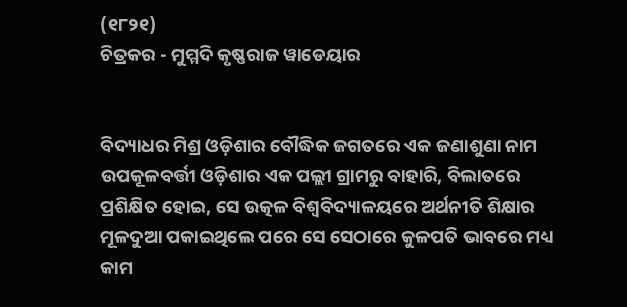(୧୮୨୧)
ଚିତ୍ରକର - ମୁମ୍ମଦି କୃଷ୍ଣରାଜ ୱାଡେୟାର


ବିଦ୍ୟାଧର ମିଶ୍ର ଓଡ଼ିଶାର ବୌଦ୍ଧିକ ଜଗତରେ ଏକ ଜଣାଶୁଣା ନାମ ଉପକୂଳବର୍ତ୍ତୀ ଓଡ଼ିଶାର ଏକ ପଲ୍ଲୀ ଗ୍ରାମରୁ ବାହାରି, ବିଲାତରେ ପ୍ରଶିକ୍ଷିତ ହୋଇ, ସେ ଉତ୍କଳ ବିଶ୍ୱବିଦ୍ୟାଳୟରେ ଅର୍ଥନୀତି ଶିକ୍ଷାର ମୂଳଦୁଆ ପକାଇଥିଲେ ପରେ ସେ ସେଠାରେ କୁଳପତି ଭାବରେ ମଧ୍ୟ କାମ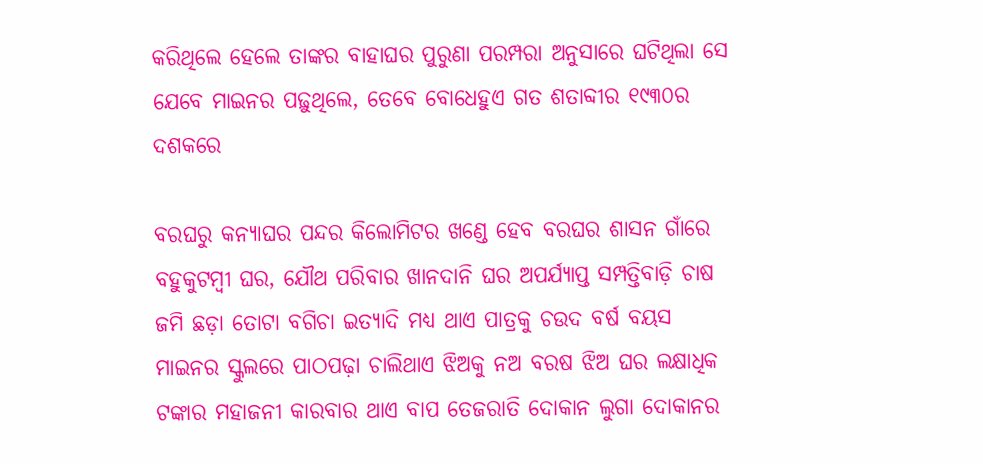କରିଥିଲେ ହେଲେ ତାଙ୍କର ବାହାଘର ପୁରୁଣା ପରମ୍ପରା ଅନୁସାରେ ଘଟିଥିଲା ସେ ଯେବେ ମାଇନର ପଢ଼ୁଥିଲେ, ତେବେ ବୋଧେହୁଏ ଗତ ଶତାବ୍ଦୀର ୧୯୩୦ର ଦଶକରେ

ବରଘରୁ କନ୍ୟାଘର ପନ୍ଦର କିଲୋମିଟର ଖଣ୍ଡେ ହେବ ବରଘର ଶାସନ ଗାଁରେ ବହୁକୁଟମ୍ବୀ ଘର, ଯୌଥ ପରିବାର ଖାନଦାନି ଘର ଅପର୍ଯ୍ୟାପ୍ତ ସମ୍ପତ୍ତିବାଡ଼ି ଚାଷ ଜମି ଛଡ଼ା ତୋଟା ବଗିଚା ଇତ୍ୟାଦି ମଧ୍ୟ ଥାଏ ପାତ୍ରକୁ ଚଉଦ ବର୍ଷ ବୟସ ମାଇନର ସ୍କୁଲରେ ପାଠପଢ଼ା ଚାଲିଥାଏ ଝିଅକୁ ନଅ ବରଷ ଝିଅ ଘର ଲକ୍ଷାଧିକ ଟଙ୍କାର ମହାଜନୀ କାରବାର ଥାଏ ବାପ ତେଜରାତି ଦୋକାନ ଲୁଗା ଦୋକାନର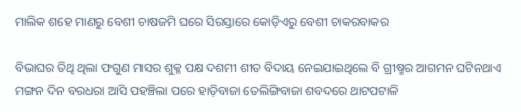ମାଲିକ ଶହେ ମାଣରୁ ବେଶୀ ଚାଷଜମି ଘରେ ସିରସ୍ତାରେ କୋଡ଼ିଏରୁ ବେଶୀ ଚାକରବାକର

ବିଭାଘର ତିଥି ଥିଲା ଫଗୁଣ ମାସର ଶୁକ୍ଳ ପକ୍ଷ ଦଶମୀ ଶୀତ ବିଦାୟ ନେଇଯାଇଥିଲେ ବି ଗ୍ରୀଷ୍ମର ଆଗମନ ଘଟିନଥାଏ ମଙ୍ଗନ ଦିନ ବରଧରା ଆସି ପହଞ୍ଚିଲା ପରେ ହାଡ଼ିବାଜା ତେଲିଙ୍ଗିବାଜା ଶବଦରେ ଥାଟପଟାଳି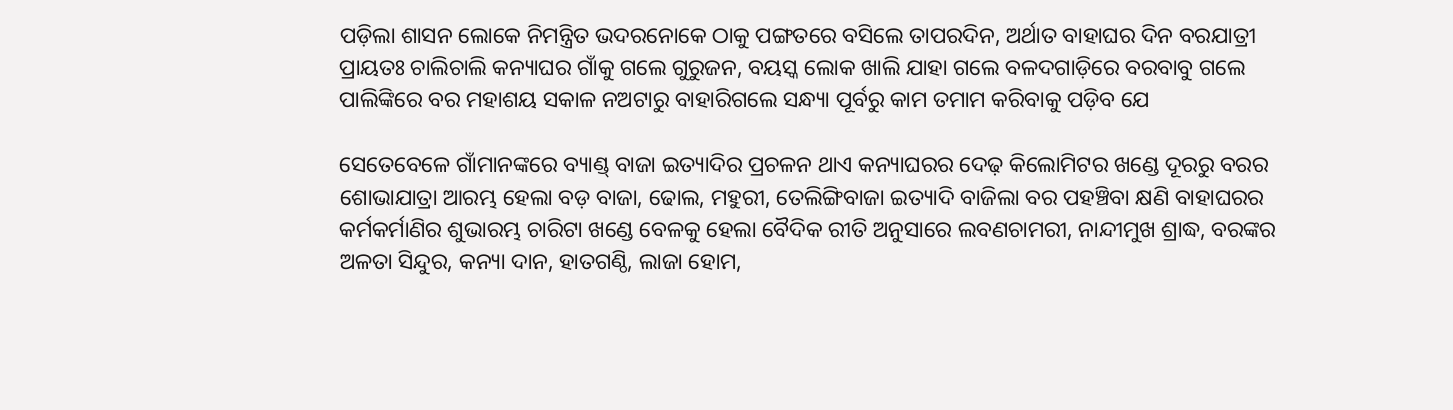ପଡ଼ିଲା ଶାସନ ଲୋକେ ନିମନ୍ତ୍ରିତ ଭଦରନୋକେ ଠାକୁ ପଙ୍ଗତରେ ବସିଲେ ତାପରଦିନ, ଅର୍ଥାତ ବାହାଘର ଦିନ ବରଯାତ୍ରୀ ପ୍ରାୟତଃ ଚାଲିଚାଲି କନ୍ୟାଘର ଗାଁକୁ ଗଲେ ଗୁରୁଜନ, ବୟସ୍କ ଲୋକ ଖାଲି ଯାହା ଗଲେ ବଳଦଗାଡ଼ିରେ ବରବାବୁ ଗଲେ ପାଲିଙ୍କିରେ ବର ମହାଶୟ ସକାଳ ନଅଟାରୁ ବାହାରିଗଲେ ସନ୍ଧ୍ୟା ପୂର୍ବରୁ କାମ ତମାମ କରିବାକୁ ପଡ଼ିବ ଯେ

ସେତେବେଳେ ଗାଁମାନଙ୍କରେ ବ୍ୟାଣ୍ଡ୍ ବାଜା ଇତ୍ୟାଦିର ପ୍ରଚଳନ ଥାଏ କନ୍ୟାଘରର ଦେଢ଼ କିଲୋମିଟର ଖଣ୍ଡେ ଦୂରରୁ ବରର ଶୋଭାଯାତ୍ରା ଆରମ୍ଭ ହେଲା ବଡ଼ ବାଜା, ଢୋଲ, ମହୁରୀ, ତେଲିଙ୍ଗିବାଜା ଇତ୍ୟାଦି ବାଜିଲା ବର ପହଞ୍ଚିବା କ୍ଷଣି ବାହାଘରର କର୍ମକର୍ମାଣିର ଶୁଭାରମ୍ଭ ଚାରିଟା ଖଣ୍ଡେ ବେଳକୁ ହେଲା ବୈଦିକ ରୀତି ଅନୁସାରେ ଲବଣଚାମରୀ, ନାନ୍ଦୀମୁଖ ଶ୍ରାଦ୍ଧ, ବରଙ୍କର ଅଳତା ସିନ୍ଦୁର, କନ୍ୟା ଦାନ, ହାତଗଣ୍ଠି, ଲାଜା ହୋମ,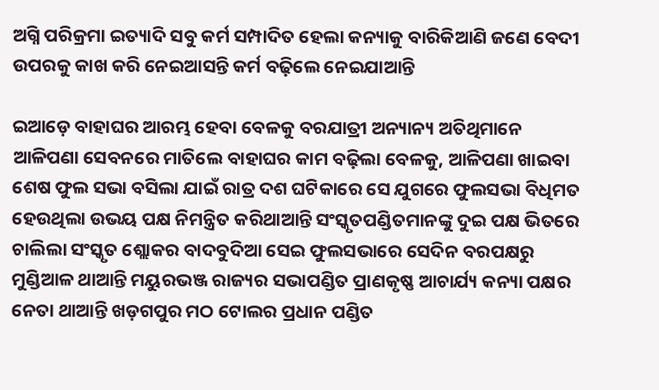ଅଗ୍ନି ପରିକ୍ରମା ଇତ୍ୟାଦି ସବୁ କର୍ମ ସମ୍ପାଦିତ ହେଲା କନ୍ୟାକୁ ବାରିକିଆଣି ଜଣେ ବେଦୀ ଉପରକୁ କାଖ କରି ନେଇଆସନ୍ତି କର୍ମ ବଢ଼ିଲେ ନେଇଯାଆନ୍ତି

ଇଆଡ଼େ ବାହାଘର ଆରମ୍ଭ ହେବା ବେଳକୁ ବରଯାତ୍ରୀ ଅନ୍ୟାନ୍ୟ ଅତିଥିମାନେ ଆଳିପଣା ସେବନରେ ମାତିଲେ ବାହାଘର କାମ ବଢ଼ିଲା ବେଳକୁ, ଆଳିପଣା ଖାଇବା ଶେଷ ଫୁଲ ସଭା ବସିଲା ଯାଇଁ ରାତ୍ର ଦଶ ଘଟିକାରେ ସେ ଯୁଗରେ ଫୁଲସଭା ବିଧିମତ ହେଉଥିଲା ଉଭୟ ପକ୍ଷ ନିମନ୍ତ୍ରିତ କରିଥାଆନ୍ତି ସଂସ୍କୃତପଣ୍ଡିତମାନଙ୍କୁ ଦୁଇ ପକ୍ଷ ଭିତରେ ଚାଲିଲା ସଂସ୍କୃତ ଶ୍ଲୋକର ବାଦବୁଦିଆ ସେଇ ଫୁଲସଭାରେ ସେଦିନ ବରପକ୍ଷରୁ ମୁଣ୍ଡିଆଳ ଥାଆନ୍ତି ମୟୁରଭଞ୍ଜ ରାଜ୍ୟର ସଭାପଣ୍ଡିତ ପ୍ରାଣକୃଷ୍ଣ ଆଚାର୍ଯ୍ୟ କନ୍ୟା ପକ୍ଷର ନେତା ଥାଆନ୍ତି ଖଡ଼ଗପୁର ମଠ ଟୋଲର ପ୍ରଧାନ ପଣ୍ଡିତ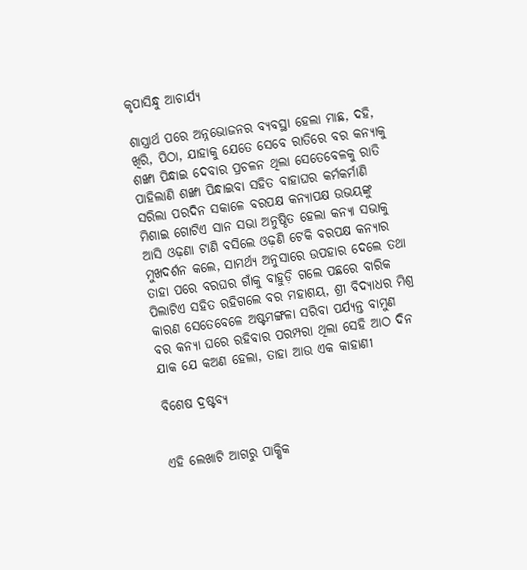କୃପାସିନ୍ଧୁ ଆଚାର୍ଯ୍ୟ

ଶାସ୍ତ୍ରାର୍ଥ ପରେ ଅନ୍ନଭୋଜନର ବ୍ୟବସ୍ଥା ହେଲା ମାଛ, ଦହି, ଖିରି, ପିଠା, ଯାହାକୁ ଯେତେ ସେବେ ରାତିରେ ବର କନ୍ୟାକୁ ଶଙ୍ଖା ପିନ୍ଧାଇ ଦେବାର ପ୍ରଚଳନ ଥିଲା ସେତେବେଳକୁ ରାତି ପାହିଲାଣି ଶଙ୍ଖା ପିନ୍ଧାଇବା ସହିତ ବାହାଘର କର୍ମକର୍ମାଣି ସରିଲା ପରଦିନ ସକାଳେ ବରପକ୍ଷ କନ୍ୟାପକ୍ଷ ଉଭୟଙ୍କୁ ମିଶାଇ ଗୋଟିଏ ସାନ ସଭା ଅନୁଷ୍ଠିତ ହେଲା କନ୍ୟା ସଭାକୁ ଆସି ଓଢ଼ଣା ଟାଣି ବସିଲେ ଓଢ଼ଣି ଟେକି ବରପକ୍ଷ କନ୍ୟାର ମୁଖଦର୍ଶନ କଲେ, ସାମର୍ଥ୍ୟ ଅନୁସାରେ ଉପହାର ଦେଲେ ତଥା ତାହା ପରେ ବରଘର ଗାଁକୁ ବାହୁଡ଼ି ଗଲେ ପଛରେ ବାରିକ ପିଲାଟିଏ ସହିତ ରହିଗଲେ ବର ମହାଶୟ, ଶ୍ରୀ ବିଦ୍ୟାଧର ମିଶ୍ର କାରଣ ସେତେବେଳେ ଅଷ୍ଟମଙ୍ଗଳା ସରିବା ପର୍ଯ୍ୟନ୍ତ ବାମୁଣ ବର କନ୍ୟା ଘରେ ରହିବାର ପରମ୍ପରା ଥିଲା ସେହି ଆଠ ଦିନ ଯାକ ଯେ କଅଣ ହେଲା, ତାହା ଆଉ ଏକ କାହାଣୀ

ବିଶେଷ ଦ୍ରଷ୍ଟବ୍ୟ


ଏହି ଲେଖାଟି ଆଗରୁ ପାକ୍ଷିକ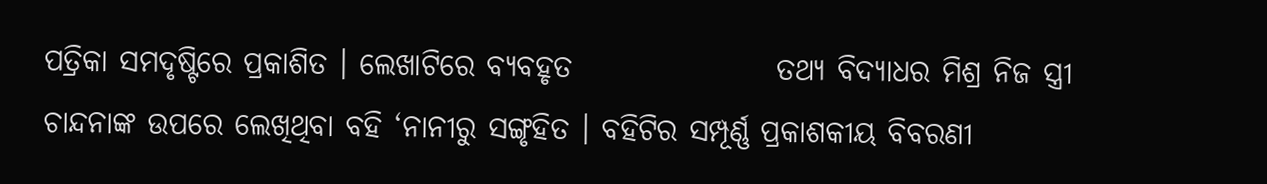ପତ୍ରିକା ସମଦୃଷ୍ଟିରେ ପ୍ରକାଶିତ । ଲେଖାଟିରେ ବ୍ୟବହୃତ                 ତଥ୍ୟ ବିଦ୍ୟାଧର ମିଶ୍ର ନିଜ ସ୍ତ୍ରୀ ଚାନ୍ଦନାଙ୍କ ଉପରେ ଲେଖିଥିବା ବହି ‘ନାନୀରୁ ସଙ୍ଗୃହିତ । ବହିଟିର ସମ୍ପୂର୍ଣ୍ଣ ପ୍ରକାଶକୀୟ ବିବରଣୀ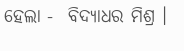ହେଲା -  ବିଦ୍ୟାଧର ମିଶ୍ର ।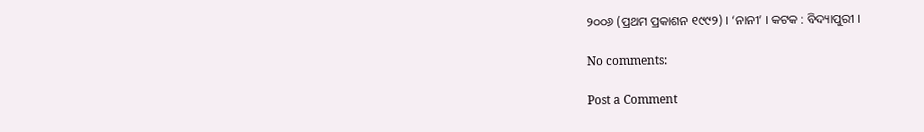୨୦୦୬ (ପ୍ରଥମ ପ୍ରକାଶନ ୧୯୯୨) । ‘ନାନୀ’ । କଟକ : ବିଦ୍ୟାପୁରୀ ।

No comments:

Post a Comment